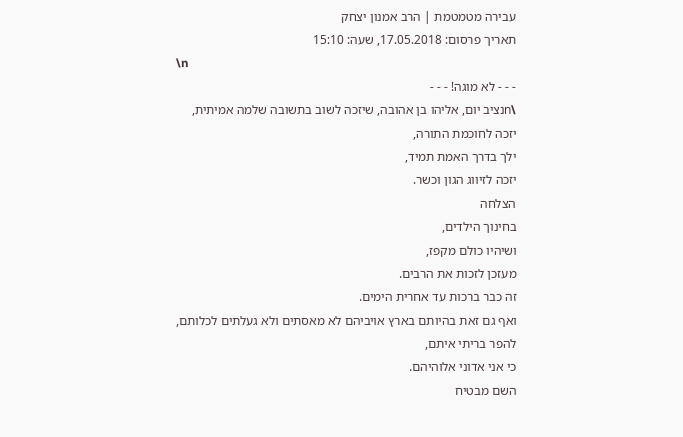עבירה מטמטמת | הרב אמנון יצחק
תאריך פרסום: 17.05.2018, שעה: 15:10
\n
- - - לא מוגה! - - -
\nנציב יום, אליהו בן אהובה, שיזכה לשוב בתשובה שלמה אמיתית,
יזכה לחוכמת התורה,
ילך בדרך האמת תמיד,
יזכה לזיווג הגון וכשר.
הצלחה
בחינוך הילדים,
ושיהיו כולם מקפז,
מעזכן לזכות את הרבים.
זה כבר ברכות עד אחרית הימים.
ואף גם זאת בהיותם בארץ אויביהם לא מאסתים ולא געלתים לכלותם,
להפר בריתי איתם,
כי אני אדוני אלוהיהם.
השם מבטיח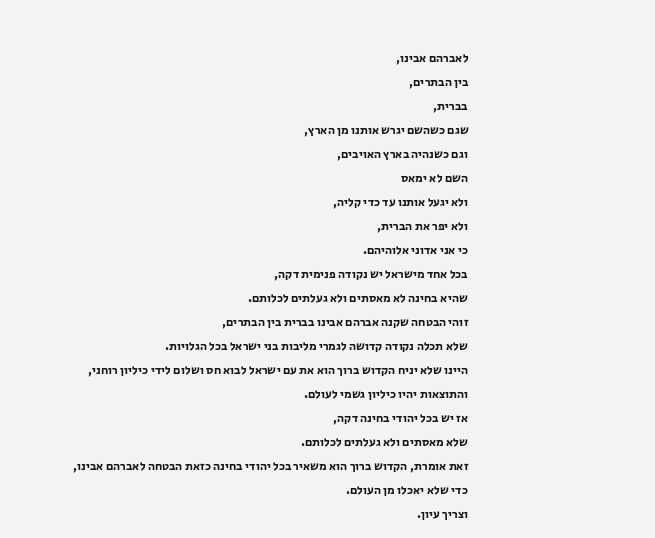לאברהם אבינו,
בין הבתרים,
בברית,
שגם כשהשם יגרש אותנו מן הארץ,
וגם כשנהיה בארץ האויבים,
השם לא ימאס
ולא יגעל אותנו עד כדי קליה,
ולא יפר את הברית,
כי אני אדוני אלוהיהם.
בכל אחד מישראל יש נקודה פנימית דקה,
שהיא בחינה לא מאסתים ולא געלתים לכלותם.
זוהי הבטחה שקנה אברהם אבינו בברית בין הבתרים,
שלא תכלה נקודה קדושה לגמרי מליבות בני ישראל בכל הגלויות.
היינו שלא יניח הקדוש ברוך הוא את עם ישראל לבוא חס ושלום לידי כיליון רוחני,
והתוצאות יהיו כיליון גשמי לעולם.
אז יש בכל יהודי בחינה דקה,
שלא מאסתים ולא געלתים לכלותם.
זאת אומרת, הקדוש ברוך הוא משאיר בכל יהודי בחינה כזאת הבטחה לאברהם אבינו,
כדי שלא יאכלו מן העולם.
וצריך עיון.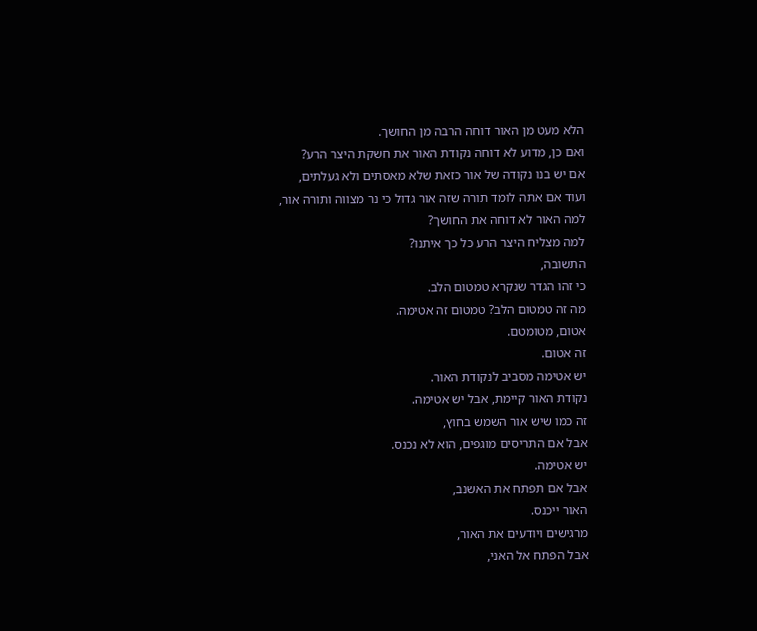הלא מעט מן האור דוחה הרבה מן החושך.
ואם כן, מדוע לא דוחה נקודת האור את חשקת היצר הרע?
אם יש בנו נקודה של אור כזאת שלא מאסתים ולא געלתים,
ועוד אם אתה לומד תורה שזה אור גדול כי נר מצווה ותורה אור,
למה האור לא דוחה את החושך?
למה מצליח היצר הרע כל כך איתנו?
התשובה,
כי זהו הגדר שנקרא טמטום הלב.
מה זה טמטום הלב? טמטום זה אטימה.
אטום, מטומטם.
זה אטום.
יש אטימה מסביב לנקודת האור.
נקודת האור קיימת, אבל יש אטימה.
זה כמו שיש אור השמש בחוץ,
אבל אם התריסים מוגפים, הוא לא נכנס.
יש אטימה.
אבל אם תפתח את האשנב,
האור ייכנס.
מרגישים ויודעים את האור,
אבל הפתח אל האני,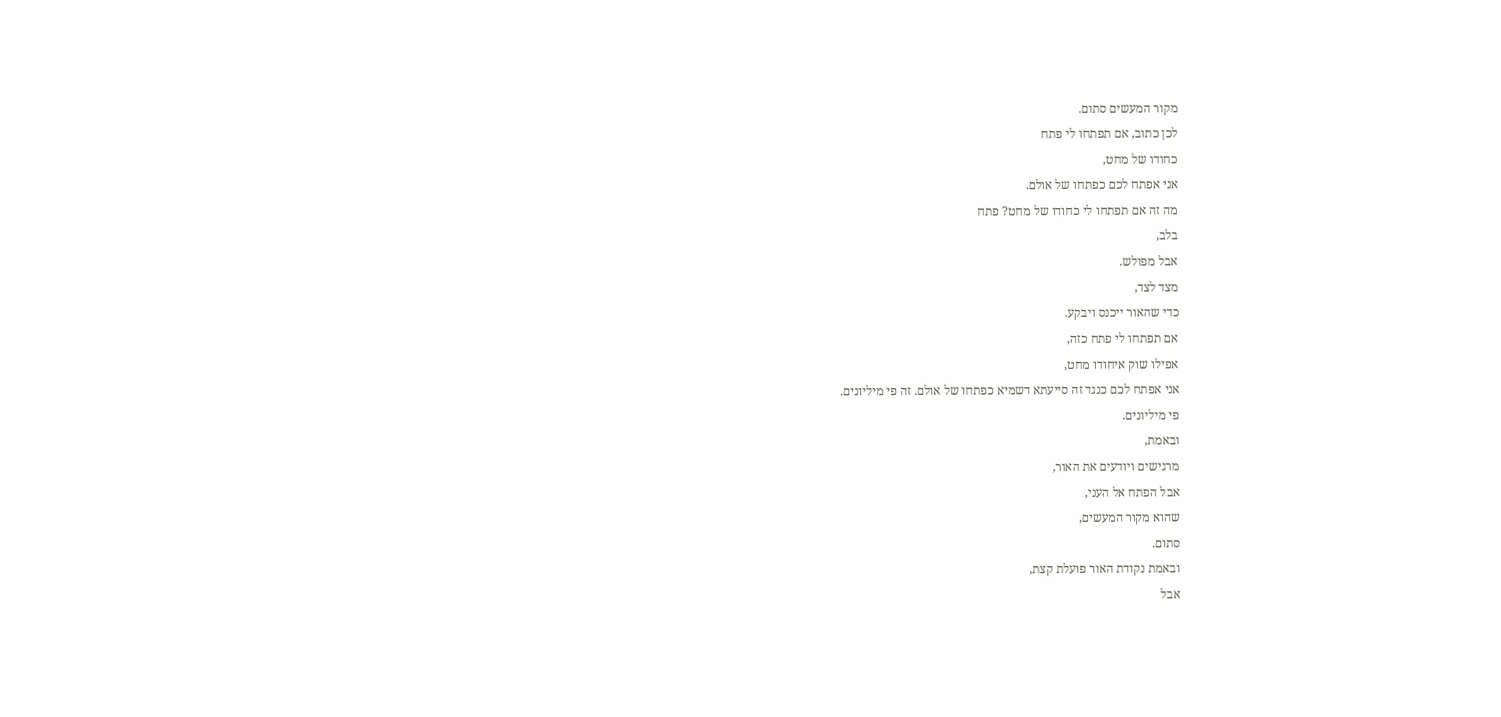מקור המעשים סתום.
לכן כתוב, אם תפתחו לי פתח
כחודו של מחט,
אני אפתח לכם כפתחו של אולם.
מה זה אם תפתחו לי כחודו של מחט? פתח
בלב,
אבל מפולש.
מצד לצד,
כדי שהאור ייכנס ויבקע.
אם תפתחו לי פתח כזה,
אפילו שוק איחודו מחט,
אני אפתח לכם כנגד זה סייעתא דשמיא כפתחו של אולם. זה פי מיליונים.
פי מיליונים.
ובאמת,
מרגישים ויודעים את האור,
אבל הפתח אל העני,
שהוא מקור המעשים,
סתום.
ובאמת נקודת האור פועלת קצת,
אבל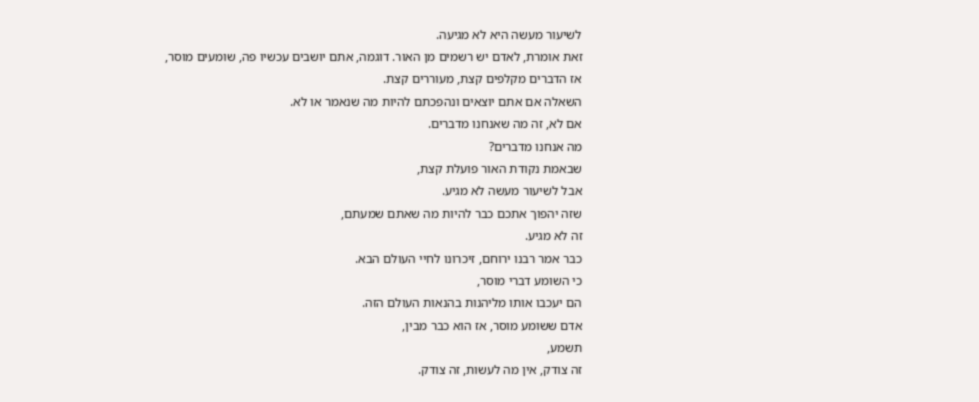לשיעור מעשה היא לא מגיעה.
זאת אומרת, לאדם יש רשמים מן האור. דוגמה, אתם יושבים עכשיו פה, שומעים מוסר,
אז הדברים מקלפים קצת, מעוררים קצת.
השאלה אם אתם יוצאים ונהפכתם להיות מה שנאמר או לא.
אם לא, זה מה שאנחנו מדברים.
מה אנחנו מדברים?
שבאמת נקודת האור פועלת קצת,
אבל לשיעור מעשה לא מגיע.
שזה יהפוך אתכם כבר להיות מה שאתם שמעתם,
זה לא מגיע.
כבר אמר רבנו ירוחם, זיכרונו לחיי העולם הבא.
כי השומע דברי מוסר,
הם יעכבו אותו מליהנות בהנאות העולם הזה.
אדם ששומע מוסר, אז הוא כבר מבין,
תשמע,
זה צודק, אין מה לעשות, זה צודק.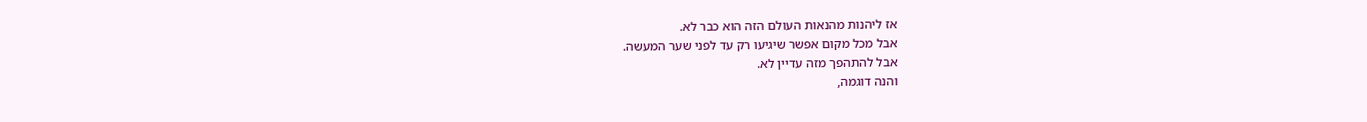אז ליהנות מהנאות העולם הזה הוא כבר לא.
אבל מכל מקום אפשר שיגיעו רק עד לפני שער המעשה.
אבל להתהפך מזה עדיין לא.
והנה דוגמה,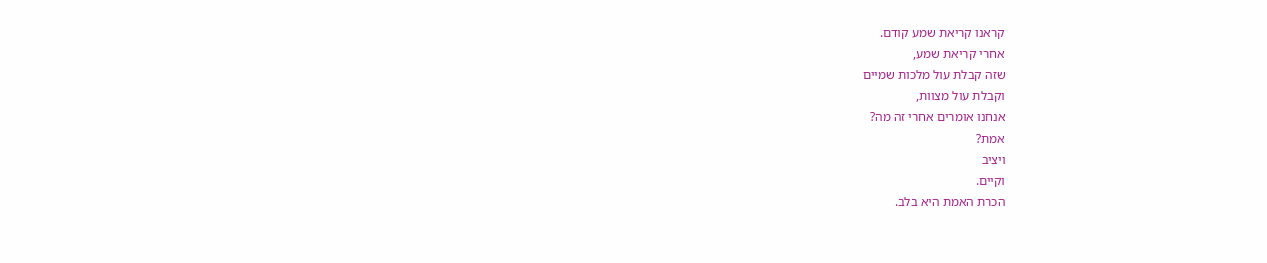קראנו קריאת שמע קודם.
אחרי קריאת שמע,
שזה קבלת עול מלכות שמיים
וקבלת עול מצוות,
אנחנו אומרים אחרי זה מה?
אמת?
ויציב
וקיים.
הכרת האמת היא בלב.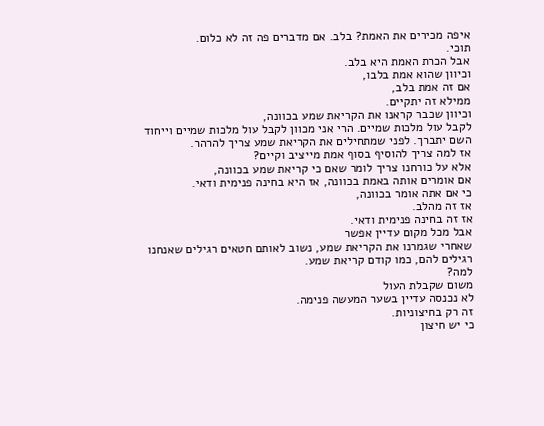איפה מכירים את האמת? בלב. אם מדברים פה זה לא כלום.
תוכי.
אבל הכרת האמת היא בלב.
וכיוון שהוא אמת בלבו,
אם זה אמת בלב,
ממילא זה יתקיים.
וכיוון שכבר קראנו את הקריאת שמע בכוונה,
לקבל עול מלכות שמיים. הרי אני מכוון לקבל עול מלכות שמיים וייחוד השם יתברך. לפני שמתחילים את הקריאת שמע צריך להרהר.
אז למה צריך להוסיף בסוף אמת מייציב וקיים?
אלא על כורחנו צריך לומר שאם כי קריאת שמע בכוונה,
אם אומרים אותה באמת בכוונה, אז היא בחינה פנימית ודאי.
כי אם אתה אומר בכוונה,
אז זה מהלב.
אז זה בחינה פנימית ודאי.
אבל מכל מקום עדיין אפשר
שאחרי שגמרנו את הקריאת שמע, נשוב לאותם חטאים רגילים שאנחנו רגילים להם, כמו קודם קריאת שמע.
למה?
משום שקבלת העול
לא נכנסה עדיין בשער המעשה פנימה.
זה רק בחיצוניות.
כי יש חיצון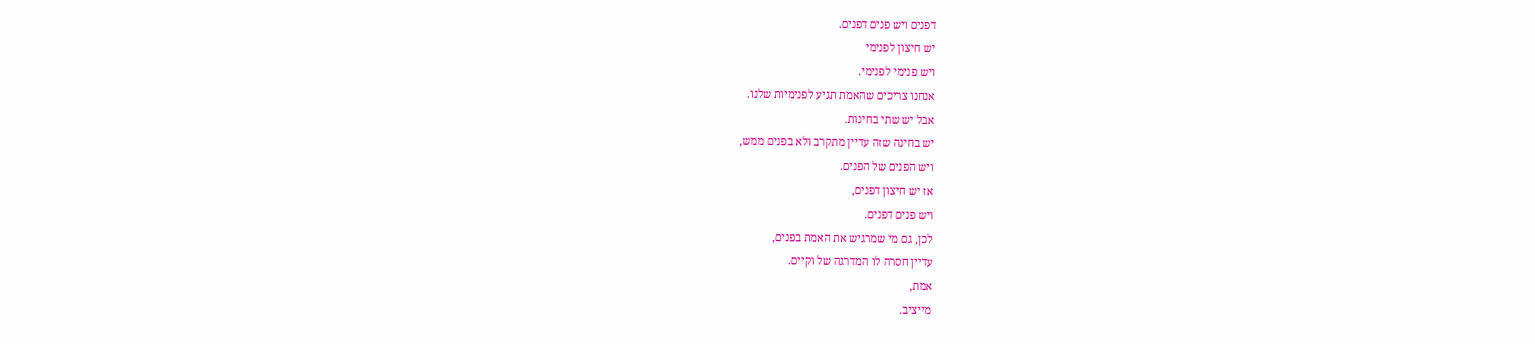דפנים ויש פנים דפנים.
יש חיצון לפנימי
ויש פנימי לפנימי.
אנחנו צריכים שהאמת תגיע לפנימיות שלנו.
אבל יש שתי בחינות.
יש בחינה שזה עדיין מתקרב ולא בפנים ממש,
ויש הפנים של הפנים.
אז יש חיצון דפנים,
ויש פנים דפנים.
לכן, גם מי שמרגיש את האמת בפנים,
עדיין חסרה לו המדרגה של וקיים.
אמת,
מייציב.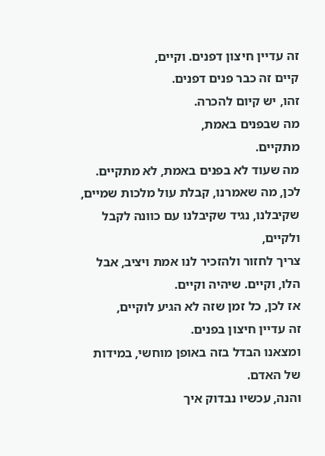זה עדיין חיצון דפנים. וקיים,
קיים זה כבר פנים דפנים.
זהו, יש קיום להכרה.
מה שבפנים באמת,
מתקיים.
מה שעוד לא בפנים באמת, לא מתקיים.
לכן, מה שאמרנו, קבלת עול מלכות שמיים, שקיבלנו, נגיד שקיבלנו עם כוונה לקבל ולקיים,
צריך לחזור ולהזכיר לנו אמת ויציב, אבל הלו, וקיים. שיהיה וקיים.
אז לכן, כל זמן שזה לא הגיע לוקיים,
זה עדיין חיצון בפנים.
ומצאנו הבדל בזה באופן מוחשי, במידות של האדם.
והנה, עכשיו נבדוק איך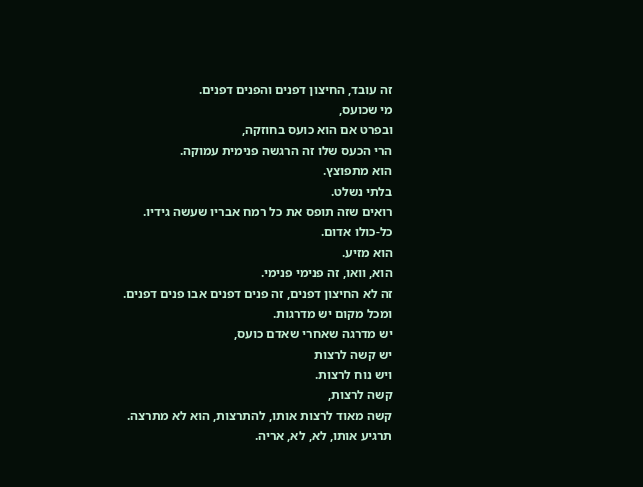זה עובד, החיצון דפנים והפנים דפנים.
מי שכועס,
ובפרט אם הוא כועס בחוזקה,
הרי הכעס שלו זה הרגשה פנימית עמוקה.
הוא מתפוצץ.
בלתי נשלט.
רואים שזה תופס את כל רמח אבריו שעשה גידיו.
כל-כולו אדום.
הוא מזיע.
הוא, וואו, זה פנימי פנימי.
זה לא החיצון דפנים, זה פנים דפנים אבו פנים דפנים.
ומכל מקום יש מדרגות.
יש מדרגה שאחרי שאדם כועס,
יש קשה לרצות
ויש נוח לרצות.
קשה לרצות,
קשה מאוד לרצות אותו, להתרצות, הוא לא מתרצה.
תרגיע אותו, לא, לא, אריה.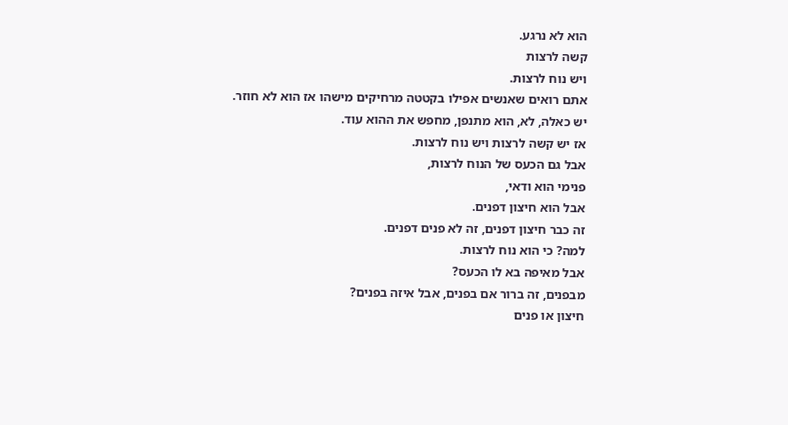הוא לא נרגע.
קשה לרצות
ויש נוח לרצות.
אתם רואים שאנשים אפילו בקטטה מרחיקים מישהו אז הוא לא חוזר.
יש כאלה, לא, הוא מתנפן, מחפש את ההוא עוד.
אז יש קשה לרצות ויש נוח לרצות.
אבל גם הכעס של הנוח לרצות,
פנימי הוא ודאי,
אבל הוא חיצון דפנים.
זה כבר חיצון דפנים, זה לא פנים דפנים.
למה? כי הוא נוח לרצות.
אבל מאיפה בא לו הכעס?
מבפנים, זה ברור אם בפנים, אבל איזה בפנים?
חיצון או פנים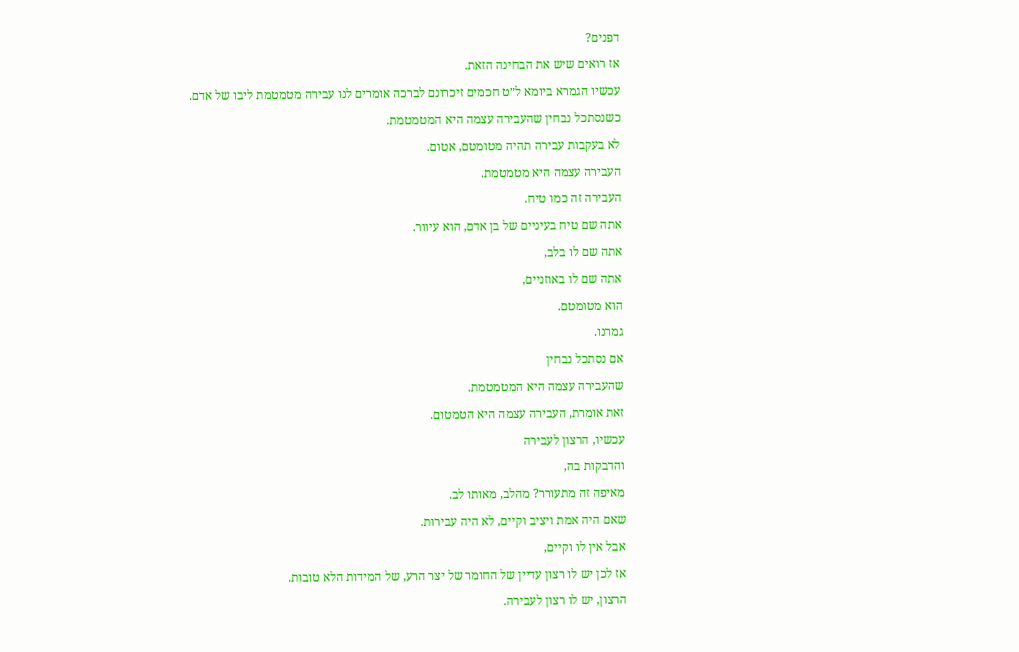דפנים?
אז רואים שיש את הבחינה הזאת.
עכשיו הגמרא ביומא ל״ט חכמים זיכרונם לברכה אומרים לנו עבירה מטמטמת ליבו של אדם.
כשנסתכל נבחין שהעבירה עצמה היא המטמטמת.
לא בעקבות עבירה תהיה מטומטם, אטום.
העבירה עצמה היא מטמטמת.
העבירה זה כמו טיח.
אתה שם טיח בעיניים של בן אדם, הוא עיוור.
אתה שם לו בלב,
אתה שם לו באוזניים,
הוא מטומטם.
גמרנו.
אם נסתכל נבחין
שהעבירה עצמה היא המטמטמת.
זאת אומרת, העבירה עצמה היא הטמטום.
עכשיו, הרצון לעבירה
והדבקות בה,
מאיפה זה מתעורר? מהלב, מאותו לב.
שאם היה אמת ויציב וקיים, לא היה עבירות.
אבל אין לו וקיים,
אז לכן יש לו רצון עדיין של החומר של יצר הרע, של המידות הלא טובות.
הרצון, יש לו רצון לעבירה.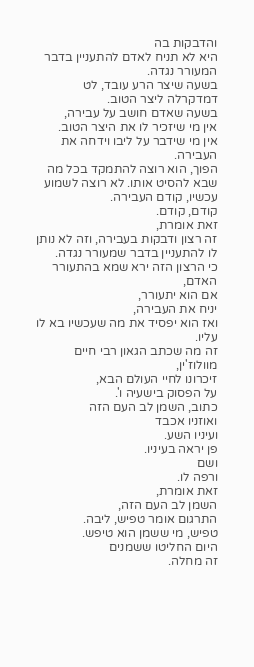והדבקות בה
היא לא תניח לאדם להתעניין בדבר המעורר נגדה.
בשעה שיצר הרע עובד, לט דמדקרלה ליצר הטוב.
בשעה שאדם חושב על עבירה,
אין מי שיזכיר לו את היצר הטוב.
אין מי שידבר על ליבו וידחה את העבירה.
הפוך, הוא רוצה להתמקד בכל מה שבא להסיט אותו. לא רוצה לשמוע עכשיו, קודם העבירה.
קודם, קודם.
זאת אומרת,
זה רצון ודבקות בעבירה, וזה לא נותן לו להתעניין בדבר שמעורר נגדה.
כי הרצון הזה ירא שמא בהתעורר האדם,
אם הוא יתעורר,
יניח את העבירה,
ואז הוא יפסיד את מה שעכשיו בא לו עליו.
זה מה שכתב הגאון רבי חיים מוולוז'ין,
זיכרונו לחיי העולם הבא,
על הפסוק בישעיה ו'.
כתוב, השמן לב העם הזה
ואוזניו אכבד
ועיניו השע.
פן יראה בעיניו.
ושם
ורפה לו.
זאת אומרת,
השמן לב העם הזה,
התרגום אומר טפיש, ליבה.
טפיש, מי ששמן הוא טיפש.
היום החליטו ששמנים
זה מחלה.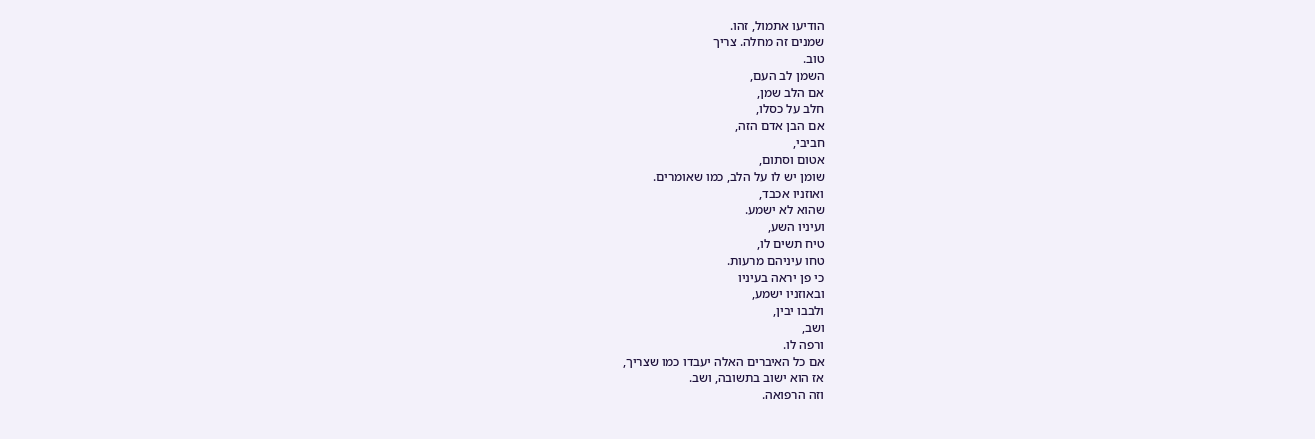הודיעו אתמול, זהו.
שמנים זה מחלה. צריך
טוב.
השמן לב העם,
אם הלב שמן,
חלב על כסלו,
אם הבן אדם הזה,
חביבי,
אטום וסתום,
שומן יש לו על הלב, כמו שאומרים.
ואוזניו אכבד,
שהוא לא ישמע.
ועיניו השע,
טיח תשים לו,
טחו עיניהם מרעות.
כי פן יראה בעיניו
ובאוזניו ישמע,
ולבבו יבין,
ושב,
ורפה לו.
אם כל האיברים האלה יעבדו כמו שצריך,
אז הוא ישוב בתשובה, ושב.
וזה הרפואה.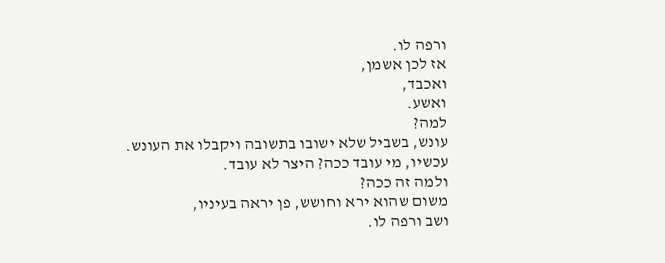ורפה לו.
אז לכן אשמן,
ואכבד,
ואשע.
למה?
עונש, בשביל שלא ישובו בתשובה ויקבלו את העונש.
עכשיו, מי עובד ככה? היצר לא עובד.
ולמה זה ככה?
משום שהוא ירא וחושש, פן יראה בעיניו,
ושב ורפה לו.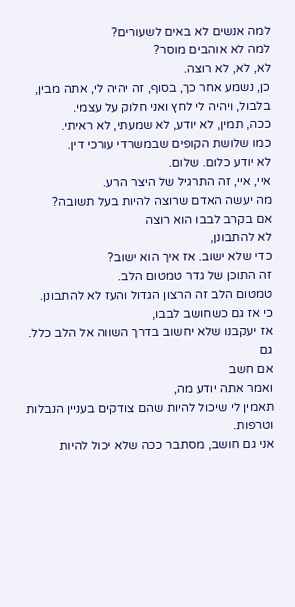למה אנשים לא באים לשעורים?
למה לא אוהבים מוסר?
לא, לא, לא רוצה.
כן, נשמע אחר כך, בסוף, זה יהיה לי, אתה מבין, בלבול, ויהיה לי לחץ ואני חלוק על עצמי.
ככה, תמין, לא יודע, לא שמעתי, לא ראיתי.
כמו שלושת הקופים שבמשרדי עורכי דין.
לא יודע כלום. שלום.
איי, איי, זה התרגיל של היצר הרע.
מה יעשה האדם שרוצה להיות בעל תשובה?
אם בקרב לבבו הוא רוצה
לא להתבונן,
כדי שלא ישוב. אז איך הוא ישוב?
זה התוכן של גדר טמטום הלב.
טמטום הלב זה הרצון הגדול והעז לא להתבונן.
כי אז גם כשחושב לבבו,
אז יעקבנו שלא יחשוב בדרך השווה אל הלב כלל. גם
אם חשב
ואמר אתה יודע מה,
תאמין לי שיכול להיות שהם צודקים בעניין הנבלות וטרפות.
אני גם חושב, מסתבר ככה שלא יכול להיות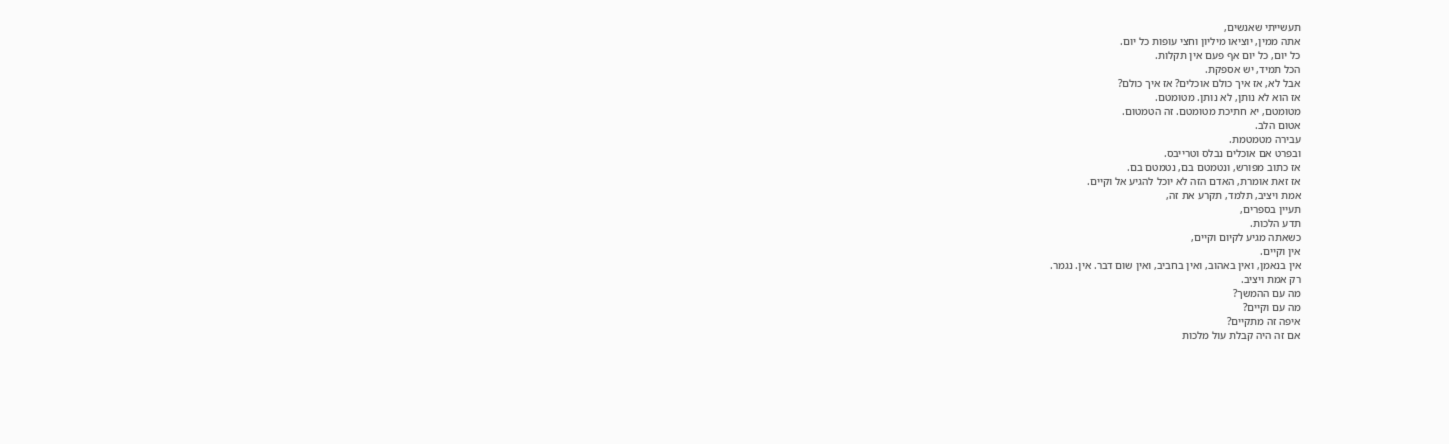תעשייתי שאנשים,
אתה ממין, יוציאו מיליון וחצי עופות כל יום.
כל יום, כל יום אף פעם אין תקלות.
הכל תמיד, יש אספקת.
אבל לא, אז איך כולם אוכלים? אז איך כולם?
אז הוא לא נותן, לא נותן. מטומטם.
מטומטם, יא חתיכת מטומטם. זה הטמטום.
אטום הלב.
עבירה מטמטמת.
ובפרט אם אוכלים נבלס וטרייבס.
אז כתוב מפורש, ונטמטם בם, נטמטם בם.
אז זאת אומרת, האדם הזה לא יוכל להגיע אל וקיים.
אמת ויציב, תלמד, תקרע את זה,
תעיין בספרים,
תדע הלכות.
כשאתה מגיע לקיום וקיים,
אין וקיים.
אין בנאמן, ואין באהוב, ואין בחביב, ואין שום דבר. אין. נגמר.
רק אמת ויציב.
מה עם ההמשך?
מה עם וקיים?
איפה זה מתקיים?
אם זה היה קבלת עול מלכות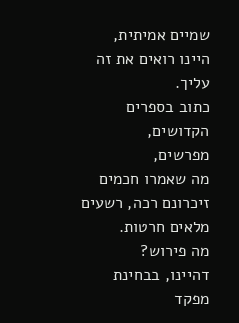שמיים אמיתית,
היינו רואים את זה עליך.
כתוב בספרים הקדושים,
מפרשים,
מה שאמרו חכמים זיכרונם רכה, רשעים מלאים חרטות.
מה פירוש?
דהיינו, בבחינת מפקד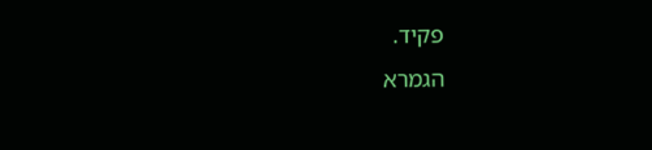פקיד.
הגמרא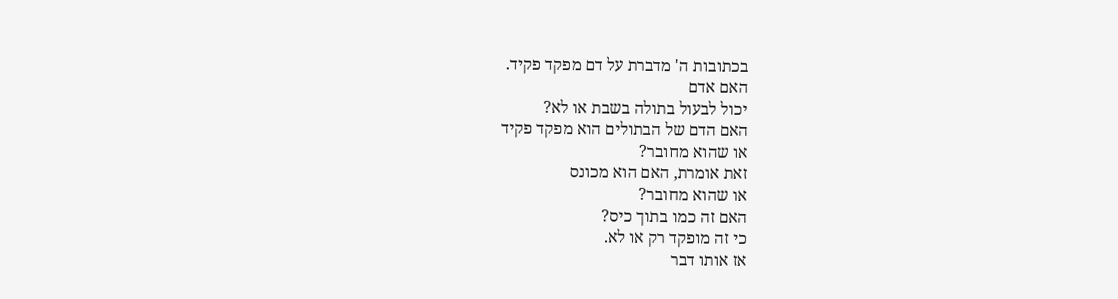בכתובות ה' מדברת על דם מפקד פקיד.
האם אדם
יכול לבעול בתולה בשבת או לא?
האם הדם של הבתולים הוא מפקד פקיד
או שהוא מחובר?
זאת אומרת, האם הוא מכונס
או שהוא מחובר?
האם זה כמו בתוך כיס?
כי זה מופקד רק או לא.
אז אותו דבר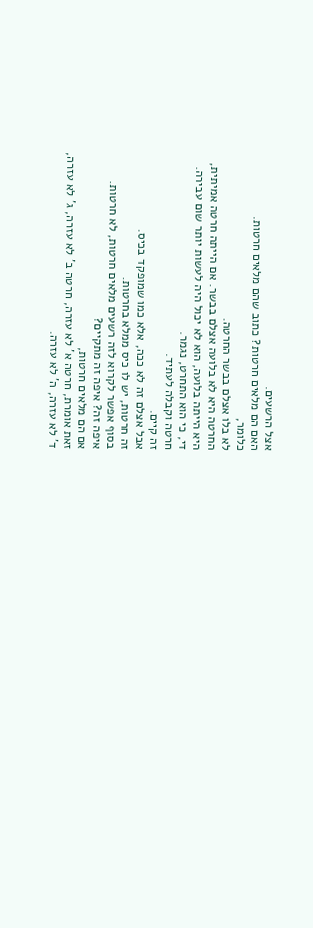אצל הרשעים.
האם הם מלאים חרטות? כתוב שהם מלאים חרטות.
כלומר,
לא בלו אצלם בבשר החרטה.
החרטה היא לא בלועה אצלם בבשר. אם הייתה חרטה אמיתית,
היא הייתה בלועה, הוא לא יכול היה לעשות יותר שום עבירה.
די, כי הוא התחרט, נגמר.
חרטה וקבלה לעתיד.
זה קיים.
אבל אצלם זה לא ככה, אלא כמו שמופקד בכיס.
זה חרטות, יש לו כיס ממלא בחרטות.
בסוף אפשר לקרוא לזה רשעים מלאים חרטות, לא חרטות.
איפה זה? איפה זה מתקיים?
אם הם מלאים חרטות,
זאת אומרת, חרטה א' לא עזרה, חרטה ב' לא עזרה, ג' לא עזרה,
ד' לא עזרה, ה' לא עזרה.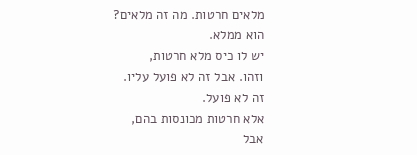מלאים חרטות. מה זה מלאים?
הוא ממלא.
יש לו כיס מלא חרטות,
וזהו. אבל זה לא פועל עליו.
זה לא פועל.
אלא חרטות מכונסות בהם,
אבל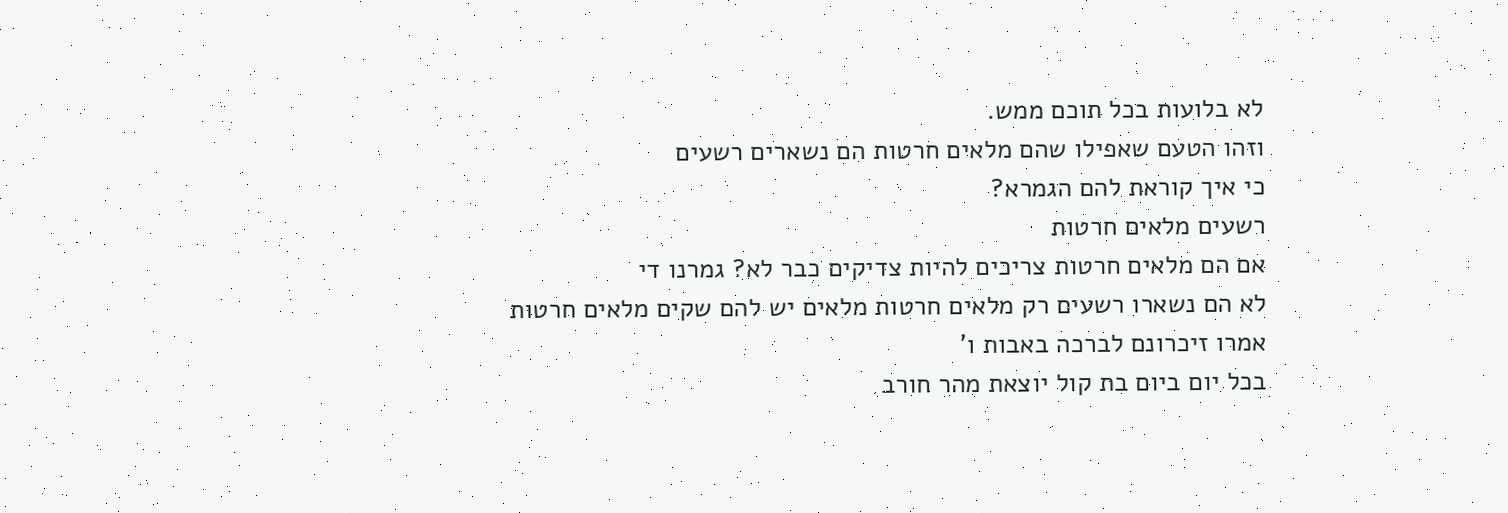לא בלועות בכל תוכם ממש.
וזהו הטעם שאפילו שהם מלאים חרטות הם נשארים רשעים
כי איך קוראת להם הגמרא?
רשעים מלאים חרטות
אם הם מלאים חרטות צריכים להיות צדיקים כבר לא? גמרנו די
לא הם נשארו רשעים רק מלאים חרטות מלאים יש להם שקים מלאים חרטות
אמרו זיכרונם לברכה באבות ו'
בכל יום ביום בת קול יוצאת מהר חורב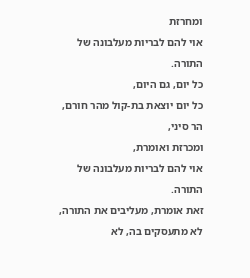ומחרזת
אוי להם לבריות מעלבונה של התורה.
כל יום, גם היום,
כל יום יוצאת בת-קול מהר חורם, הר סיני,
ומכרזת ואומרת,
אוי להם לבריות מעלבונה של התורה.
זאת אומרת, מעליבים את התורה, לא מתעסקים בה, לא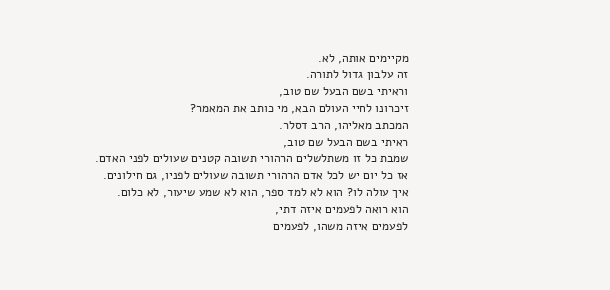מקיימים אותה, לא.
זה עלבון גדול לתורה.
וראיתי בשם הבעל שם טוב,
זיכרונו לחיי העולם הבא, מי כותב את המאמר?
המכתב מאליהו, הרב דסלר.
ראיתי בשם הבעל שם טוב,
שמבת כל זו משתלשלים הרהורי תשובה קטנים שעולים לפני האדם.
אז כל יום יש לכל אדם הרהורי תשובה שעולים לפניו, גם חילונים.
איך עולה לו? הוא לא למד ספר, הוא לא שמע שיעור, לא כלום.
הוא רואה לפעמים איזה דתי,
לפעמים איזה משהו, לפעמים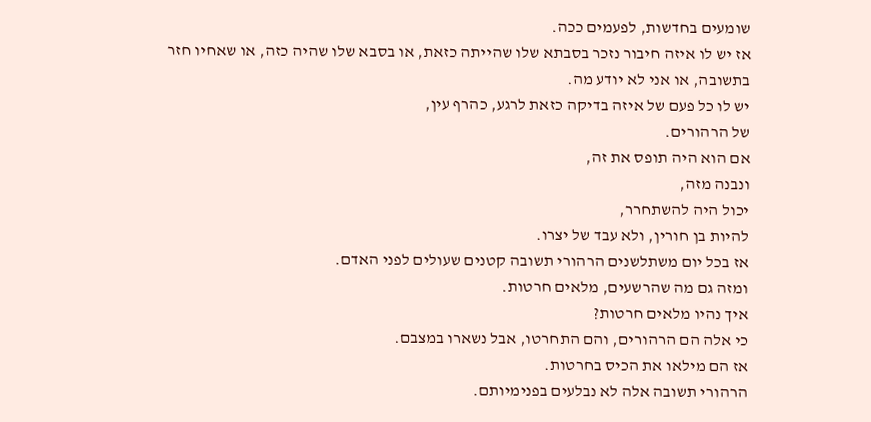שומעים בחדשות, לפעמים ככה.
אז יש לו איזה חיבור נזכר בסבתא שלו שהייתה כזאת, או בסבא שלו שהיה כזה, או שאחיו חזר בתשובה, או אני לא יודע מה.
יש לו כל פעם של איזה בדיקה כזאת לרגע, כהרף עין,
של הרהורים.
אם הוא היה תופס את זה,
ונבנה מזה,
יכול היה להשתחרר,
להיות בן חורין, ולא עבד של יצרו.
אז בכל יום משתלשנים הרהורי תשובה קטנים שעולים לפני האדם.
ומזה גם מה שהרשעים, מלאים חרטות.
איך נהיו מלאים חרטות?
כי אלה הם הרהורים, והם התחרטו, אבל נשארו במצבם.
אז הם מילאו את הכיס בחרטות.
הרהורי תשובה אלה לא נבלעים בפנימיותם.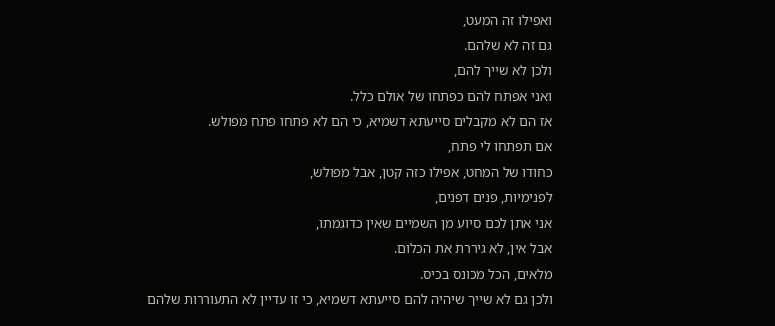ואפילו זה המעט,
גם זה לא שלהם.
ולכן לא שייך להם,
ואני אפתח להם כפתחו של אולם כלל.
אז הם לא מקבלים סייעתא דשמיא, כי הם לא פתחו פתח מפולש.
אם תפתחו לי פתח,
כחודו של המחט, אפילו כזה קטן, אבל מפולש,
לפנימיות, פנים דפנים,
אני אתן לכם סיוע מן השמיים שאין כדוגמתו,
אבל אין, לא גיררת את הכלום.
מלאים, הכל מכונס בכיס.
ולכן גם לא שייך שיהיה להם סייעתא דשמיא, כי זו עדיין לא התעוררות שלהם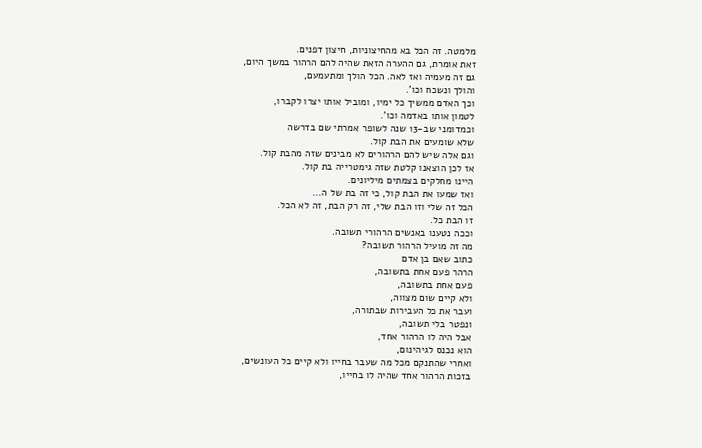מלמטה. זה הכל בא מהחיצוניות, חיצון דפנים.
זאת אומרת, גם ההערה הזאת שהיה להם הרהור במשך היום,
גם זה מעמיה ואז לאה. הכל הולך ומתעמעם,
והולך ונשכח וכו'.
וכך האדם ממשיך כל ימיו, ומוביל אותו יצרו לקברו,
לטמון אותו באדמה וכו'.
וכמדומני שב-13 שנה לשופר אמרתי שם בדרשה
שלא שומעים את הבת קול.
וגם אלה שיש להם הרהורים לא מבינים שזה מהבת קול.
אז לכן הוצאנו קלטת שזה גימטרייה בת קול.
היינו מחלקים בצמתים מיליונים.
ואז שמעו את הבת קול, כי זה בת של ה...
הכל זה שלי וזו הבת שלי, זה רק הבת, זה לא הכל.
זו הבת כל.
וככה נטענו באנשים הרהורי תשובה.
מה זה מועיל הרהור תשובה?
כתוב שאם בן אדם
הרהר פעם אחת בתשובה,
פעם אחת בתשובה,
ולא קיים שום מצווה,
ועבר את כל העבירות שבתורה,
ונפטר בלי תשובה,
אבל היה לו הרהור אחד,
הוא נכנס לגיהינום,
ואחרי שהתנקם מכל מה שעבר בחייו ולא קיים כל העונשים,
בזכות הרהור אחד שהיה לו בחייו,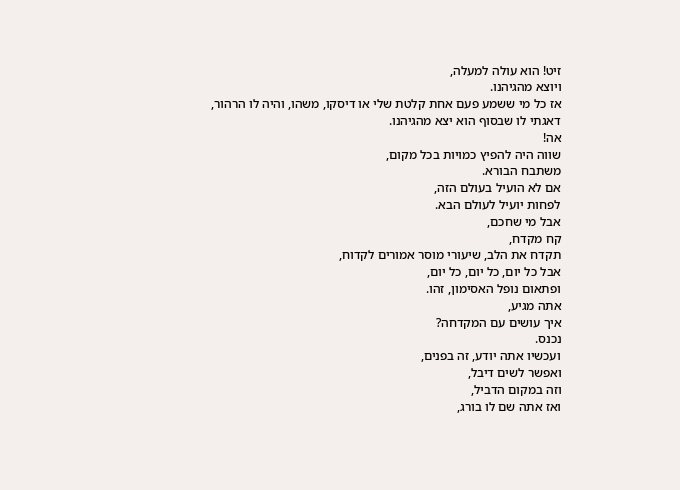זיט! הוא עולה למעלה,
ויוצא מהגיהנו.
אז כל מי ששמע פעם אחת קלטת שלי או דיסקו, משהו, והיה לו הרהור,
דאגתי לו שבסוף הוא יצא מהגיהנו.
אה!
שווה היה להפיץ כמויות בכל מקום,
משתבח הבורא.
אם לא הועיל בעולם הזה,
לפחות יועיל לעולם הבא.
אבל מי שחכם,
קח מקדח,
תקדח את הלב, שיעורי מוסר אמורים לקדוח,
אבל כל יום, כל יום, כל יום,
ופתאום נופל האסימון, זהו.
אתה מגיע,
איך עושים עם המקדחה?
נכנס.
ועכשיו אתה יודע, זה בפנים,
ואפשר לשים דיבל,
וזה במקום הדביל,
ואז אתה שם לו בורג,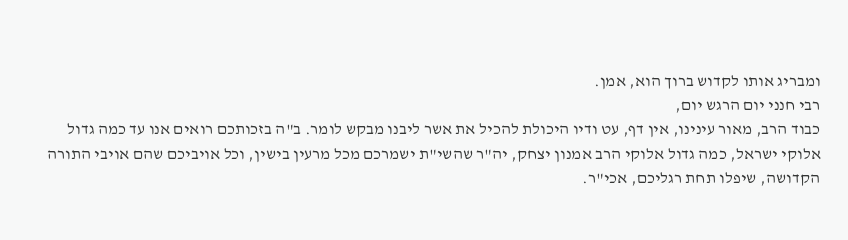ומבריג אותו לקדוש ברוך הוא, אמן.
רבי חנני יום הרגש יום,
כבוד הרב, מאור עינינו, אין דף, עט ודיו היכולת להכיל את אשר ליבנו מבקש לומר. ב"ה בזכותכם רואים אנו עד כמה גדול אלוקי ישראל, כמה גדול אלוקי הרב אמנון יצחק, יה"ר שהשי"ת ישמרכם מכל מרעין בישין, וכל אויביכם שהם אויבי התורה הקדושה, שיפלו תחת רגליכם, אכי"ר.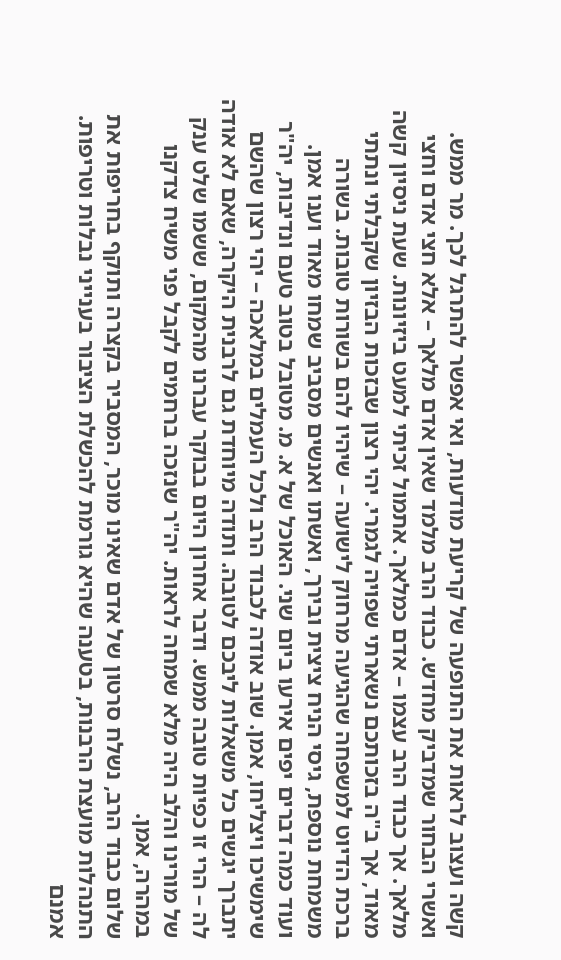קשה ועצוב לראות את התופעה של קריעת מודעות, ואי אפשר להתרגל לכך. מר ממש. ואשרי הבחור שמדביק מחדש. כבוד הרב מלמד שאין אדם מלאך – אלא חצי אדם וחצי מלאך. אך כבוד הרב עצמו – אדם כמלאך. אתמול זכיתי למעט ביזיונות. שעת ניסיון קשה מאוד, אך ב"ה בזכותכם נשארתי שפויה לגמרי. יהי רצון שבזכות הבזיון שקבלתי ונתתי ברכת הדיוט למשפחה שהגיעה מרחוק לישועה – שיהיו להם בשורות טובות. בשורה משמחת נוספת, גיסי הניח ציצית ובירך, ואשתו ואנשים מסביב שמחו מאוד וענו אמן. ועוד כמה דברים יפים אירעו ביום שני. האוכל של א. מ. מטובל בטוב טעם ונדיבות, יה"ר שימשיכו ויצליחו, אמן. שוב אודה לכבוד הרב ולכל העמלים במלאכה – יהי רצון שהשם יתברך יגשים כל משאלות ליבכם לטובה. ותודה מיוחדת גם לרבנית היקרה, שאם לא אודה לה – הרי זו כפיות טובה ממש. ודבר אחרון היום בבוקר עברנו מהמקום, ששמו שלט ענק של מורינו והלב היה מלא שמחה לראות. יה"ר שנזכה ברחמים לקבל פני משיח צדקנו במהרה, אמן.
שלום כבוד הרב, נשלח סרטון של אדם שאינו מוכר, המסביר בקצרה ותוקף בחריפות את התנהלות מועצת הרבנות, בטענה שהיא גורמת להכשלת הציבור בענייני נבלות וטריפות. אמנם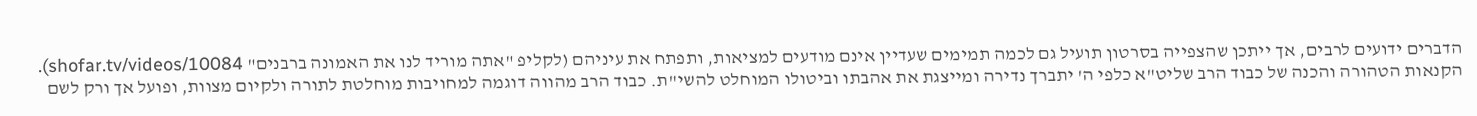הדברים ידועים לרבים, אך ייתכן שהצפייה בסרטון תועיל גם לכמה תמימים שעדיין אינם מודעים למציאות, ותפתח את עיניהם (לקליפ "אתה מוריד לנו את האמונה ברבנים" shofar.tv/videos/10084).
הקנאות הטהורה והכנה של כבוד הרב שליט"א כלפי ה' יתברך נדירה ומייצגת את אהבתו וביטולו המוחלט להשי"ת. כבוד הרב מהווה דוגמה למחויבות מוחלטת לתורה ולקיום מצוות, ופועל אך ורק לשם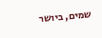שמים, ביושר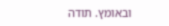ובאומץ. תודה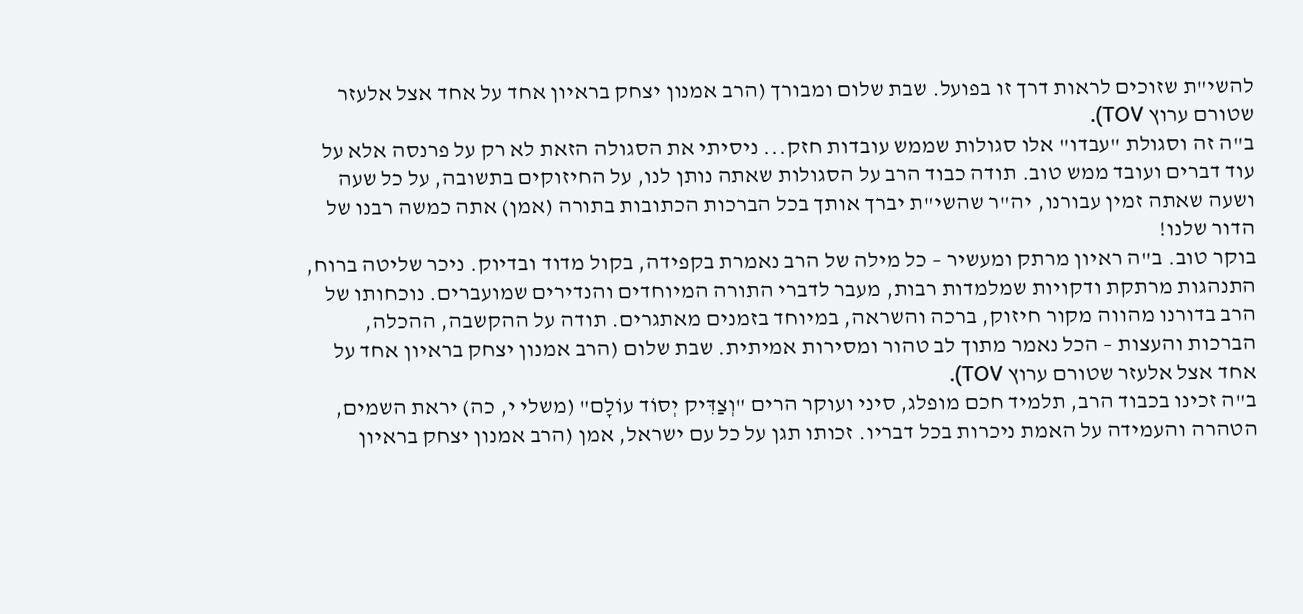להשי"ת שזוכים לראות דרך זו בפועל. שבת שלום ומבורך (הרב אמנון יצחק בראיון אחד על אחד אצל אלעזר שטורם ערוץ TOV).
ב"ה זה וסגולת "עבדו" אלו סגולות שממש עובדות חזק... ניסיתי את הסגולה הזאת לא רק על פרנסה אלא על עוד דברים ועובד ממש טוב. תודה כבוד הרב על הסגולות שאתה נותן לנו, על החיזוקים בתשובה, על כל שעה ושעה שאתה זמין עבורנו, יה"ר שהשי"ת יברך אותך בכל הברכות הכתובות בתורה (אמן) אתה כמשה רבנו של הדור שלנו!
בוקר טוב. ב"ה ראיון מרתק ומעשיר – כל מילה של הרב נאמרת בקפידה, בקול מדוד ובדיוק. ניכר שליטה ברוח, התנהגות מרתקת ודקויות שמלמדות רבות, מעבר לדברי התורה המיוחדים והנדירים שמועברים. נוכחותו של הרב בדורנו מהווה מקור חיזוק, ברכה והשראה, במיוחד בזמנים מאתגרים. תודה על ההקשבה, ההכלה, הברכות והעצות – הכל נאמר מתוך לב טהור ומסירות אמיתית. שבת שלום (הרב אמנון יצחק בראיון אחד על אחד אצל אלעזר שטורם ערוץ TOV).
ב"ה זכינו בכבוד הרב, תלמיד חכם מופלג, סיני ועוקר הרים "וְצַדִּיק יְסוֹד עוֹלָם" (משלי י, כה) יראת השמים, הטהרה והעמידה על האמת ניכרות בכל דבריו. זכותו תגן על כל עם ישראל, אמן (הרב אמנון יצחק בראיון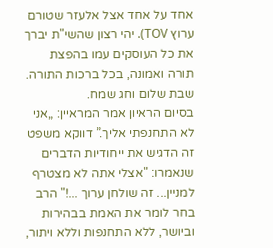אחד על אחד אצל אלעזר שטורם ערוץ TOV). יהי רצון שהשי"ת יברך את כל העוסקים עמו בהפצת תורה ואמונה, בכל ברכות התורה. שבת שלום וחג שמח.
בסיום הראיון אמר המראיין: „אני לא התחנפתי אליך.” דווקא משפט זה הדגיש את ייחודיות הדברים שנאמרו: "אצלי אתה לא מצטרף למניין... זה שולחן ערוך ...!" הרב בחר לומר את האמת בבהירות וביושר, ללא התחנפות וללא ויתור,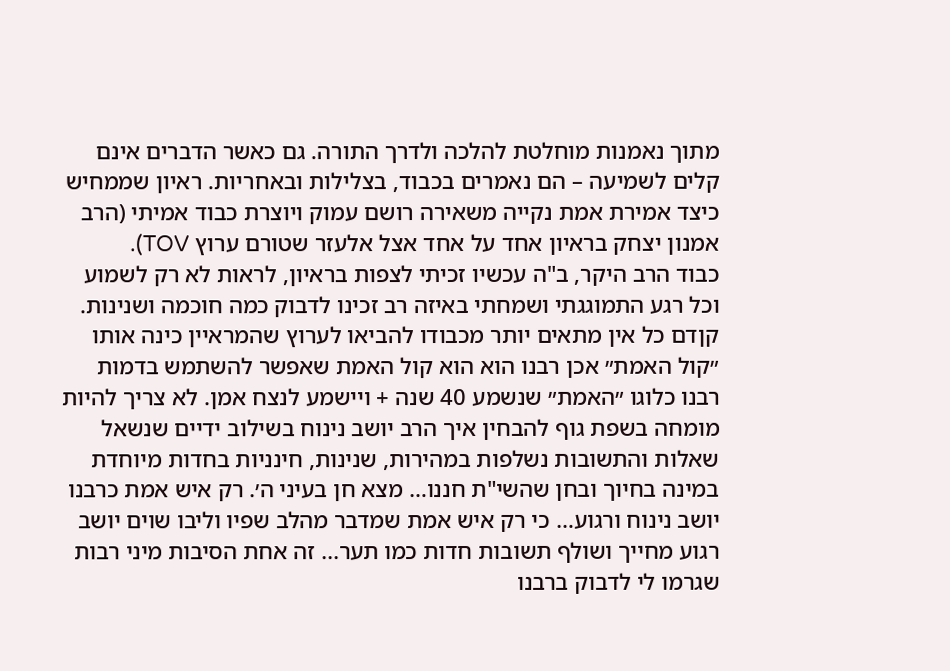מתוך נאמנות מוחלטת להלכה ולדרך התורה. גם כאשר הדברים אינם קלים לשמיעה – הם נאמרים בכבוד, בצלילות ובאחריות. ראיון שממחיש כיצד אמירת אמת נקייה משאירה רושם עמוק ויוצרת כבוד אמיתי (הרב אמנון יצחק בראיון אחד על אחד אצל אלעזר שטורם ערוץ TOV).
כבוד הרב היקר, ב"ה עכשיו זכיתי לצפות בראיון, לראות לא רק לשמוע וכל רגע התמוגגתי ושמחתי באיזה רב זכינו לדבוק כמה חוכמה ושנינות. קןדם כל אין מתאים יותר מכבודו להביאו לערוץ שהמראיין כינה אותו ״קול האמת״ אכן רבנו הוא הוא קול האמת שאפשר להשתמש בדמות רבנו כלוגו ״האמת״ שנשמע 40 שנה + ויישמע לנצח אמן. לא צריך להיות מומחה בשפת גוף להבחין איך הרב יושב נינוח בשילוב ידיים שנשאל שאלות והתשובות נשלפות במהירות, שנינות, חינניות בחדות מיוחדת במינה בחיוך ובחן שהשי"ת חננו… מצא חן בעיני ה׳. רק איש אמת כרבנו יושב נינוח ורגוע… כי רק איש אמת שמדבר מהלב שפיו וליבו שוים יושב רגוע מחייך ושולף תשובות חדות כמו תער... זה אחת הסיבות מיני רבות שגרמו לי לדבוק ברבנו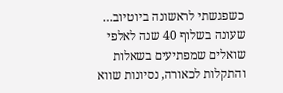כשפגשתי לראשונה ביוטיוב… שעונה בשלוף 40 שנה לאלפי שואלים שמפתיעים בשאלות והתקלות לכאורה, נסיונות שווא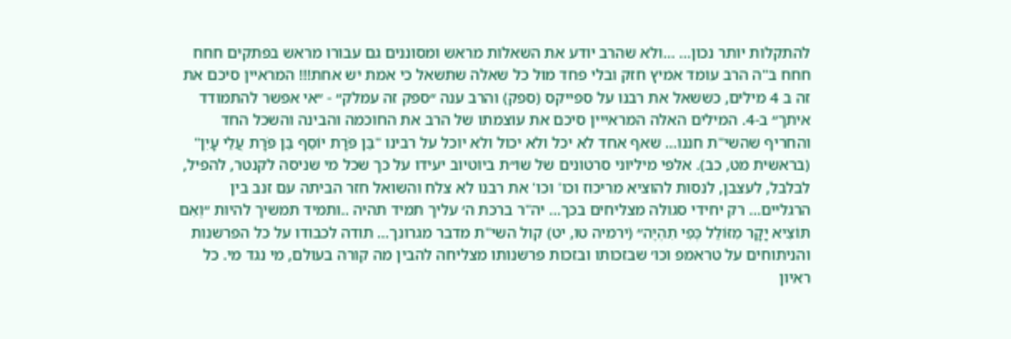להתקלות יותר נכון… …ולא שהרב יודע את השאלות מראש ומסוננים גם עבורו מראש בפתקים חחח חחח ב"ה הרב עומד אמיץ חזק ובלי פחד מול כל שאלה שתשאל כי אמת יש אחת!!! המראיין סיכם את זה ב 4 מילים, כששאל את רבנו על ספייקס (ספק) והרב ענה ״ספק זה עמלק״ - ״אי אפשר להתמודד איתך״ ב-4. המילים האלה המראייין סיכם את עוצמתו של הרב את החוכמה והבינה והשכל החד והחריף שהשי"ת חננו... שאף אחד לא יכל ולא יכול ולא יוכל על רבינו "בֵּן פֹּרָת יוֹסֵף בֵּן פֹּרָת עֲלֵי עָיִן" (בראשית מט, כב). אלפי מיליוני סרטונים של שו״ת ביוטיוב יעידו על כך שכל מי שניסה לקנטר, להפיל, לבלבל, לעצבן, לנסות להוציא מריכוז וכו' וכו' את רבנו לא צלח והשואל חזר הביתה עם זנב בין הרגליים… רק יחידי סגולה מצליחים בכך... יה"ר ברכת ה׳ עליך תמיד תהיה ..ותמיד תמשיך להיות ״וְאִם תּוֹצִיא יָקָר מִזּוֹלֵל כְּפִי תִהְיֶה״ (ירמיה טו, יט) קול השי"ת מדבר מגרונך... תודה לכבודו על כל הפרשנות והניתוחים על טראמפ וכו׳ שבזכותו ובזכות פרשנותו מצליחה להבין מה קורה בעולם, מי נגד מי. כל ראיון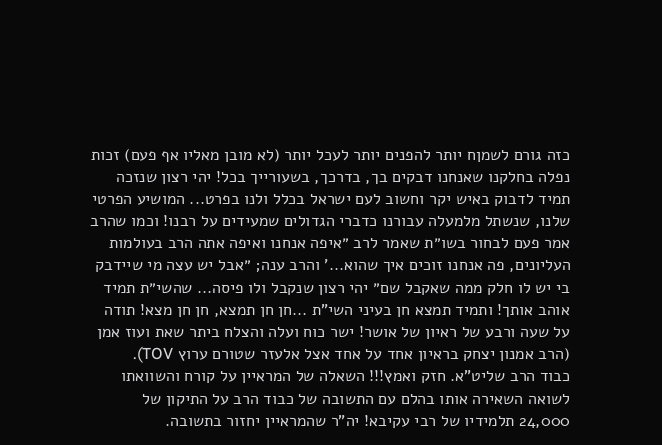כזה גורם לשמןח יותר להפנים יותר לעכל יותר (לא מובן מאליו אף פעם) זכות נפלה בחלקנו שאנחנו דבקים בך, בדרכך, בשעורייך בכל! יהי רצון שנזכה תמיד לדבוק באיש יקר וחשוב לעם ישראל בכלל ולנו בפרט... המושיע הפרטי שלנו, שנשתל מלמעלה עבורנו כדברי הגדולים שמעידים על רבנו! וכמו שהרב אמר פעם לבחור בשו״ת שאמר לרב ״איפה אנחנו ואיפה אתה הרב בעולמות העליונים, פה אנחנו זוכים איך שהוא...' והרב ענה; ״אבל יש עצה מי שיידבק בי יש לו חלק ממה שאקבל שם״ יהי רצון שנקבל ולו פיסה... שהשי״ת תמיד אוהב אותך! ותמיד תמצא חן בעיני השי"ת ...חן חן תמצא, חן חן מצא! תודה על שעה ורבע של ראיון של אושר! ישר כוח ועלה והצלח ביתר שאת ועוז אמן (הרב אמנון יצחק בראיון אחד על אחד אצל אלעזר שטורם ערוץ TOV).
כבוד הרב שליט"א. חזק ואמץ!!! השאלה של המראיין על קורח והשוואתו לשואה השאירה אותו בהלם עם התשובה של כבוד הרב על התיקון של 24,000 תלמידיו של רבי עקיבא! יה"ר שהמראיין יחזור בתשובה.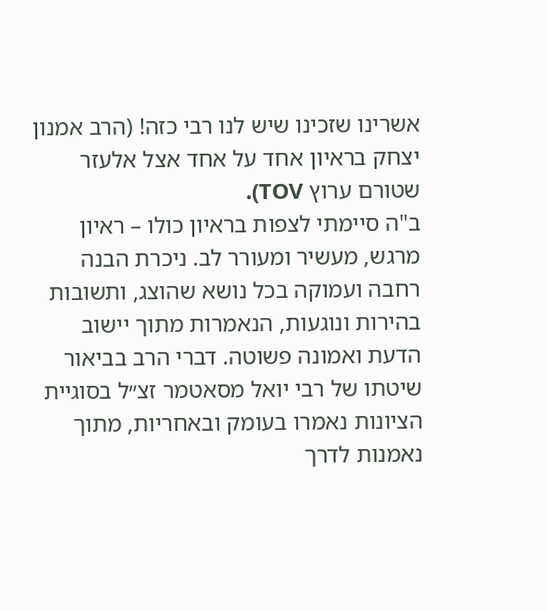אשרינו שזכינו שיש לנו רבי כזה! (הרב אמנון יצחק בראיון אחד על אחד אצל אלעזר שטורם ערוץ TOV).
ב"ה סיימתי לצפות בראיון כולו – ראיון מרגש, מעשיר ומעורר לב. ניכרת הבנה רחבה ועמוקה בכל נושא שהוצג, ותשובות בהירות ונוגעות, הנאמרות מתוך יישוב הדעת ואמונה פשוטה. דברי הרב בביאור שיטתו של רבי יואל מסאטמר זצ״ל בסוגיית הציונות נאמרו בעומק ובאחריות, מתוך נאמנות לדרך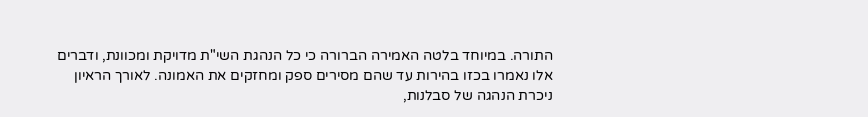התורה. במיוחד בלטה האמירה הברורה כי כל הנהגת השי"ת מדויקת ומכוונת, ודברים אלו נאמרו בכזו בהירות עד שהם מסירים ספק ומחזקים את האמונה. לאורך הראיון ניכרת הנהגה של סבלנות,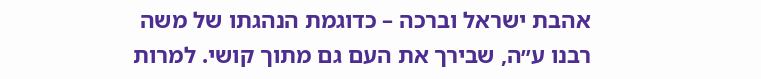אהבת ישראל וברכה – כדוגמת הנהגתו של משה רבנו ע״ה, שבירך את העם גם מתוך קושי. למרות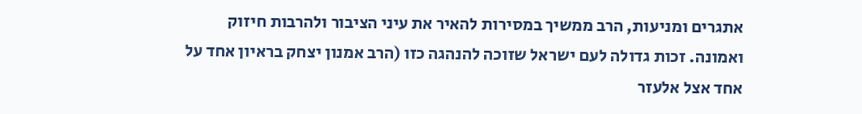אתגרים ומניעות, הרב ממשיך במסירות להאיר את עיני הציבור ולהרבות חיזוק ואמונה. זכות גדולה לעם ישראל שזוכה להנהגה כזו (הרב אמנון יצחק בראיון אחד על אחד אצל אלעזר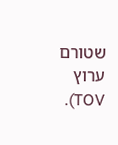שטורם ערוץ TOV).